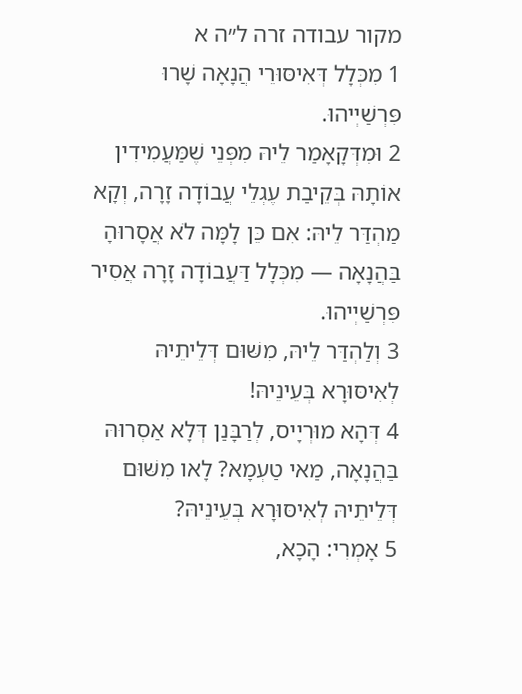מקור עבודה זרה ל״ה א
1 מִכְּלָל דְּאִיסּוּרֵי הֲנָאָה שָׁרוּ פִּרְשַׁיְיהוּ.
2 וּמִדְּקָאָמַר לֵיהּ מִפְּנֵי שֶׁמַּעֲמִידִין אוֹתָהּ בְּקֵיבַת עֶגְלֵי עֲבוֹדָה זָרָה, וְקָא מַהְדַּר לֵיהּ: אִם כֵּן לָמָּה לֹא אֲסָרוּהָ בַּהֲנָאָה — מִכְּלָל דַּעֲבוֹדָה זָרָה אֲסִיר פִּרְשַׁיְיהוּ.
3 וְלַהְדַּר לֵיהּ, מִשּׁוּם דְּלֵיתֵיהּ לְאִיסּוּרָא בְּעֵינֵיהּ!
4 דְּהָא מוּרְיָיס, לְרַבָּנַן דְּלָא אַסְרוּהּ בַּהֲנָאָה, מַאי טַעְמָא? לָאו מִשּׁוּם דְּלֵיתֵיהּ לְאִיסּוּרָא בְּעֵינֵיהּ?
5 אָמְרִי: הָכָא,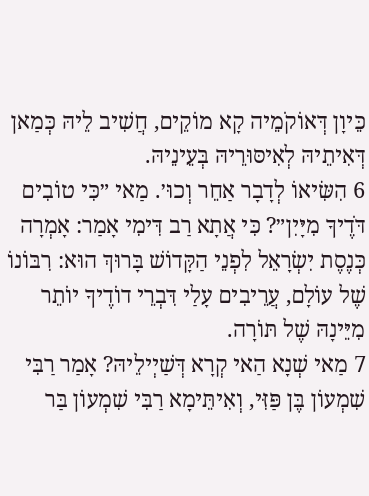כֵּיוָן דְּאוֹקֹמֵיה קָא מוֹקֵים, חֲשִׁיב לֵיהּ כְּמַאן דְּאִיתֵיהּ לְאִיסּוּרֵיהּ בְּעֵינֵיהּ.
6 הִשִּׂיאוֹ לְדָבָר אַחֵר וְכוּ׳. מַאי ״כִּי טוֹבִים דֹּדֶיךָ מִיָּיִן״? כִּי אֲתָא רַב דִּימִי אָמַר: אָמְרָה כְּנֶסֶת יִשְׂרָאֵל לִפְנֵי הַקָּדוֹשׁ בָּרוּךְ הוּא: רִבּוֹנוֹ שֶׁל עוֹלָם, עֲרֵיבִים עָלַי דִּבְרֵי דוֹדֶיךָ יוֹתֵר מִיֵּינָהּ שֶׁל תּוֹרָה.
7 מַאי שְׁנָא הַאי קְרָא דְּשַׁיְילֵיהּ? אָמַר רַבִּי שִׁמְעוֹן בֶּן פַּזִּי, וְאִיתֵּימָא רַבִּי שִׁמְעוֹן בַּר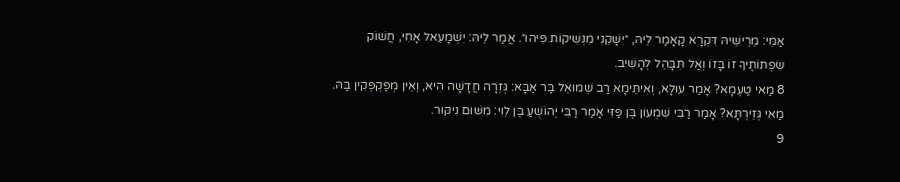אַמֵּי: מֵרֵישֵׁיהּ דִּקְרָא קָאָמַר לֵיהּ, ״יִשָּׁקֵנִי מִנְּשִׁיקוֹת פִּיהוּ״. אֲמַר לֵיהּ: יִשְׁמָעֵאל אָחִי, חֲשׁוֹק שִׂפְתוֹתֶיךָ זוֹ בָּזוֹ וְאַל תִּבָּהֵל לְהָשִׁיב.
8 מַאי טַעְמָא? אָמַר עוּלָּא, וְאִיתֵּימָא רַב שְׁמוּאֵל בַּר אַבָּא: גְּזֵרָה חֲדָשָׁה הִיא, וְאֵין מְפַקְפְּקִין בַּהּ. מַאי גְּזֵירְתָּא? אָמַר רַבִּי שִׁמְעוֹן בֶּן פַּזִּי אָמַר רַבִּי יְהוֹשֻׁעַ בֶּן לֵוִי: מִשּׁוּם נִיקּוּר.
9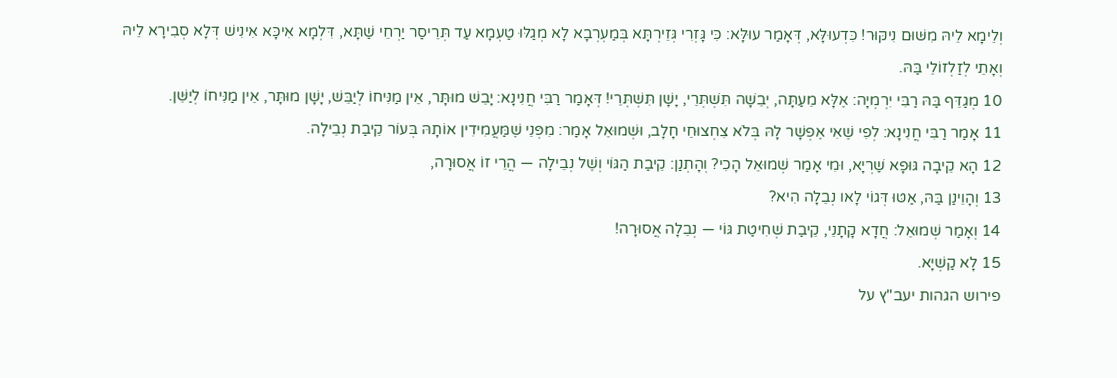וְלֵימָא לֵיהּ מִשּׁוּם נִיקּוּר! כִּדְעוּלָּא, דְּאָמַר עוּלָּא: כִּי גָּזְרִי גְּזֵירְתָּא בְּמַעְרְבָא לָא מְגַלּוּ טַעְמָא עַד תְּרֵיסַר יַרְחֵי שַׁתָּא, דִּלְמָא אִיכָּא אִינִישׁ דְּלָא סְבִירָא לֵיהּ וְאָתֵי לְזַלְזוֹלֵי בַּהּ.
10 מְגַדֵּף בַּהּ רַבִּי יִרְמְיָה: אֶלָּא מֵעַתָּה, יְבֵשָׁה תִּשְׁתְּרֵי, יָשָׁן תִּשְׁתְּרֵי! דְּאָמַר רַבִּי חֲנִינָא: יָבֵשׁ מוּתָּר, אֵין מַנִּיחוֹ לְיַבֵּשׁ, יָשָׁן מוּתָּר, אֵין מַנִּיחוֹ לְיַשֵּׁן.
11 אָמַר רַבִּי חֲנִינָא: לְפִי שֶׁאִי אֶפְשָׁר לָהּ בְּלֹא צִחְצוּחֵי חָלָב, וּשְׁמוּאֵל אָמַר: מִפְּנֵי שֶׁמַּעֲמִידִין אוֹתָהּ בְּעוֹר קֵיבַת נְבֵילָה.
12 הָא קֵיבָה גּוּפָא שַׁרְיָא, וּמִי אָמַר שְׁמוּאֵל הָכִי? וְהָתְנַן: קֵיבַת הַגּוֹי וְשֶׁל נְבֵילָה — הֲרֵי זוֹ אֲסוּרָה,
13 וְהָוֵינַן בַּהּ, אַטּוּ דְּגוֹי לָאו נְבֵלָה הִיא?
14 וְאָמַר שְׁמוּאֵל: חֲדָא קָתָנֵי, קֵיבַת שְׁחִיטַת גּוֹי — נְבֵלָה אֲסוּרָה!
15 לָא קַשְׁיָא.
פירוש הגהות יעב"ץ על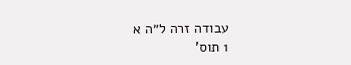עבודה זרה ל״ה א
1 תוס'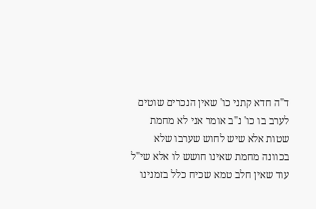ד"ה חדא קתני כו' שאין הנכרים שוטים לערב בו כו' נ"ב אומר אני לא מחמת שטות אלא שיש לחוש שערבו שלא בכוונה מחמת שאינו חושש לו אלא שי"ל עוד שאין חלב טמא שכיח כלל בזמנינו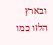ובארץ הלזו כמו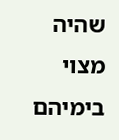שהיה מצוי בימיהם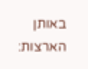באותן הארצות: